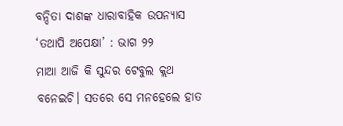ବନ୍ଦିତା ଦାଶଙ୍କ ଧାରାବାହିକ ଉପନ୍ୟାସ ‘ତଥାପି ଅପେକ୍ଷା’ : ଭାଗ ୨୨
ମାଆ ଆଜି କି ସୁନ୍ଦର ଟେବୁଲ କ୍ଲଥ ବନେଇଚି। ସତରେ ସେ ମନହେଲେ ହାତ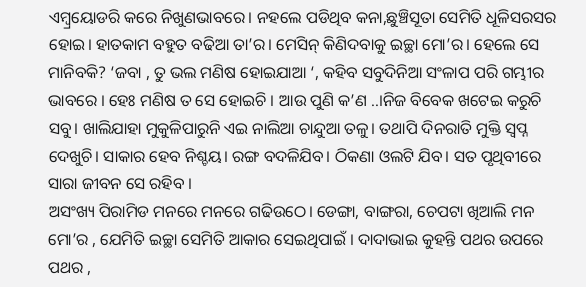ଏମ୍ବ୍ରୟୋଡରି କରେ ନିଖୁଣଭାବରେ। ନହଲେ ପଡିଥିବ କନା,ଛୁଞ୍ଚିସୂତା ସେମିତି ଧୂଳିସରସର ହୋଇ। ହାତକାମ ବହୁତ ବଢିଆ ତା’ର। ମେସିନ୍ କିଣିଦବାକୁ ଇଚ୍ଛା ମୋ’ର। ହେଲେ ସେ ମାନିବକି? ‘ଜବା , ତୁ ଭଲ ମଣିଷ ହୋଇଯାଆ ‘, କହିବ ସବୁଦିନିଆ ସଂଳାପ ପରି ଗମ୍ଭୀର ଭାବରେ । ହେଃ ମଣିଷ ତ ସେ ହୋଇଚି । ଆଉ ପୁଣି କ’ଣ ..।ନିଜ ବିବେକ ଖଟେଇ କରୁଚି ସବୁ। ଖାଲିଯାହା ମୁକୁଳିପାରୁନି ଏଇ ନାଲିଆ ଚାନ୍ଦୁଆ ତଳୁ। ତଥାପି ଦିନରାତି ମୁକ୍ତି ସ୍ବପ୍ନ ଦେଖୁଚି। ସାକାର ହେବ ନିଶ୍ଚୟ। ରଙ୍ଗ ବଦଳିଯିବ। ଠିକଣା ଓଲଟି ଯିବ। ସତ ପୃଥିବୀରେ ସାରା ଜୀବନ ସେ ରହିବ ।
ଅସଂଖ୍ୟ ପିରାମିଡ ମନରେ ମନରେ ଗଢିଉଠେ। ଡେଙ୍ଗା, ବାଙ୍ଗରା, ଚେପଟା ଖିଆଲି ମନ ମୋ’ର , ଯେମିତି ଇଚ୍ଛା ସେମିତି ଆକାର ସେଇଥିପାଇଁ । ଦାଦାଭାଇ କୁହନ୍ତି ପଥର ଉପରେ ପଥର ,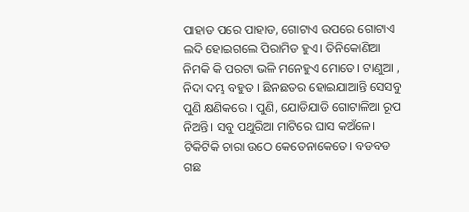ପାହାଡ ପରେ ପାହାଡ, ଗୋଟାଏ ଉପରେ ଗୋଟାଏ ଲଦି ହୋଇଗଲେ ପିରାମିଡ ହୁଏ। ତିନିକୋଣିଆ ନିମକି କି ପରଟା ଭଳି ମନେହୁଏ ମୋତେ। ଟାଣୁଆ , ନିଦା ଦମ୍ଭ ବହୁତ । ଛିନଛତର ହୋଇଯାଆନ୍ତି ସେସବୁ ପୁଣି କ୍ଷଣିକରେ । ପୁଣି, ଯୋଡିଯାଡି ଗୋଟାଳିଆ ରୂପ ନିଅନ୍ତି। ସବୁ ପଥୁରିଆ ମାଟିରେ ଘାସ କଅଁଳେ। ଟିକିଟିକି ଚାରା ଉଠେ କେତେନାକେତେ। ବଡବଡ ଗଛ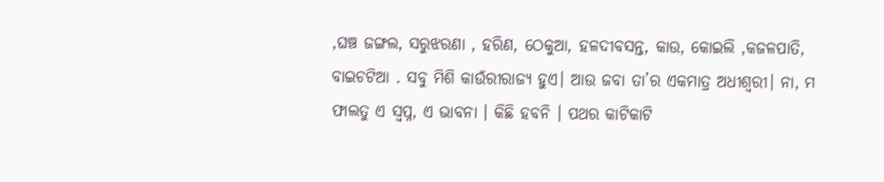,ଘଞ୍ଚ ଜଙ୍ଗଲ, ସରୁଝରଣା , ହରିଣ, ଠେକୁଆ, ହଳଦୀବସନ୍ତ, କାଉ, କୋଇଲି ,କଜଳପାତି, ବାଇଚଟିଆ . ସବୁ ମିଶି କାଉଁରୀରାଜ୍ୟ ହୁଏ। ଆଉ ଜବା ତା’ର ଏକମାତ୍ର ଅଧୀଶ୍ବରୀ। ନା, ମ ଫାଲତୁ ଏ ସ୍ବପ୍ନ, ଏ ଭାବନା । କିଛି ହବନି । ପଥର କାଟିକାଟି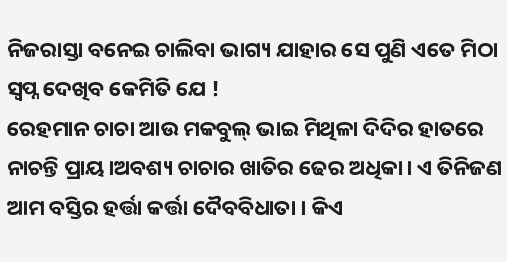ନିଜରାସ୍ତା ବନେଇ ଚାଲିବା ଭାଗ୍ୟ ଯାହାର ସେ ପୁଣି ଏତେ ମିଠା ସ୍ବପ୍ନ ଦେଖିବ କେମିତି ଯେ !
ରେହମାନ ଚାଚା ଆଉ ମକବୁଲ୍ ଭାଇ ମିଥିଳା ଦିଦିର ହାତରେ ନାଚନ୍ତି ପ୍ରାୟ।ଅବଶ୍ୟ ଚାଚାର ଖାତିର ଢେର ଅଧିକା। ଏ ତିନିଜଣ ଆମ ବସ୍ତିର ହର୍ତ୍ତା କର୍ତ୍ତା ଦୈବବିଧାତା । କିଏ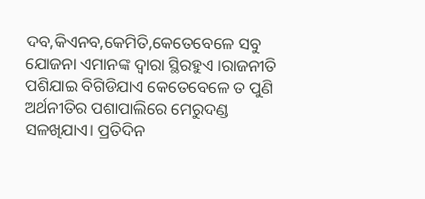ଦବ,କିଏନବ,କେମିତି,କେତେବେଳେ ସବୁ ଯୋଜନା ଏମାନଙ୍କ ଦ୍ବାରା ସ୍ଥିରହୁଏ ।ରାଜନୀତି ପଶିଯାଇ ବିଗିଡିଯାଏ କେତେବେଳେ ତ ପୁଣି ଅର୍ଥନୀତିର ପଶାପାଲିରେ ମେରୁଦଣ୍ଡ ସଳଖିଯାଏ। ପ୍ରତିଦିନ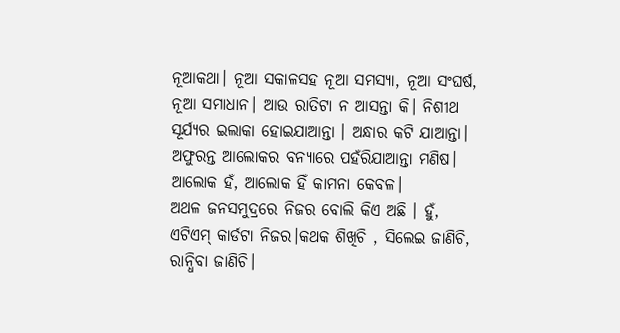ନୂଆକଥା। ନୂଆ ସକାଳସହ ନୂଆ ସମସ୍ୟା, ନୂଆ ସଂଘର୍ଷ, ନୂଆ ସମାଧାନ। ଆଉ ରାତିଟା ନ ଆସନ୍ତା କି। ନିଶୀଥ ସୂର୍ଯ୍ୟର ଇଲାକା ହୋଇଯାଆନ୍ତା । ଅନ୍ଧାର କଟି ଯାଆନ୍ତା। ଅଫୁରନ୍ତ ଆଲୋକର ବନ୍ୟାରେ ପହଁରିଯାଆନ୍ତା ମଣିଷ। ଆଲୋକ ହଁ, ଆଲୋକ ହିଁ କାମନା କେବଳ।
ଅଥଳ ଜନସମୁଦ୍ରରେ ନିଜର ବୋଲି କିଏ ଅଛି । ହୁଁ, ଏଟିଏମ୍ କାର୍ଡଟା ନିଜର।କଥକ ଶିଖିଚି , ସିଲେଇ ଜାଣିଚି, ରାନ୍ଧିବା ଜାଣିଚି।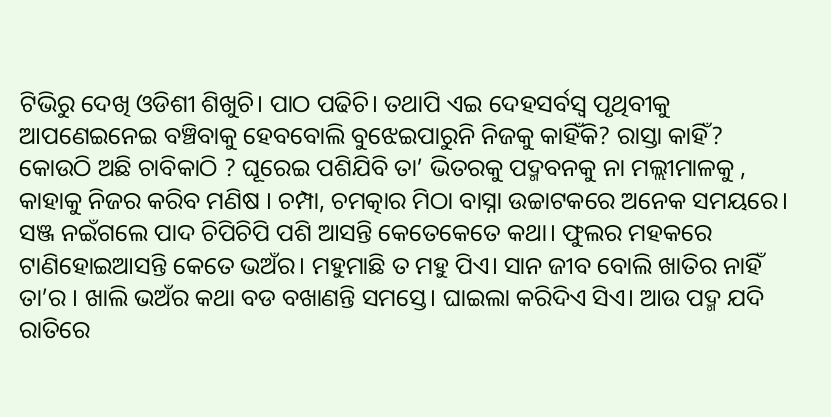ଟିଭିରୁ ଦେଖି ଓଡିଶୀ ଶିଖୁଚି। ପାଠ ପଢିଚି। ତଥାପି ଏଇ ଦେହସର୍ବସ୍ବ ପୃଥିବୀକୁ ଆପଣେଇନେଇ ବଞ୍ଚିବାକୁ ହେବବୋଲି ବୁଝେଇପାରୁନି ନିଜକୁ କାହିଁକି? ରାସ୍ତା କାହିଁ? କୋଉଠି ଅଛି ଚାବିକାଠି ? ଘୂରେଇ ପଶିଯିବି ତା’ ଭିତରକୁ ପଦ୍ମବନକୁ ନା ମଲ୍ଲୀମାଳକୁ , କାହାକୁ ନିଜର କରିବ ମଣିଷ । ଚମ୍ପା, ଚମତ୍କାର ମିଠା ବାସ୍ନା ଉଚ୍ଚାଟକରେ ଅନେକ ସମୟରେ। ସଞ୍ଜ ନଇଁଗଲେ ପାଦ ଚିପିଚିପି ପଶି ଆସନ୍ତି କେତେକେତେ କଥା। ଫୁଲର ମହକରେ ଟାଣିହୋଇଆସନ୍ତି କେତେ ଭଅଁର। ମହୁମାଛି ତ ମହୁ ପିଏ। ସାନ ଜୀବ ବୋଲି ଖାତିର ନାହିଁ ତା’ର । ଖାଲି ଭଅଁର କଥା ବଡ ବଖାଣନ୍ତି ସମସ୍ତେ। ଘାଇଲା କରିଦିଏ ସିଏ। ଆଉ ପଦ୍ମ ଯଦି ରାତିରେ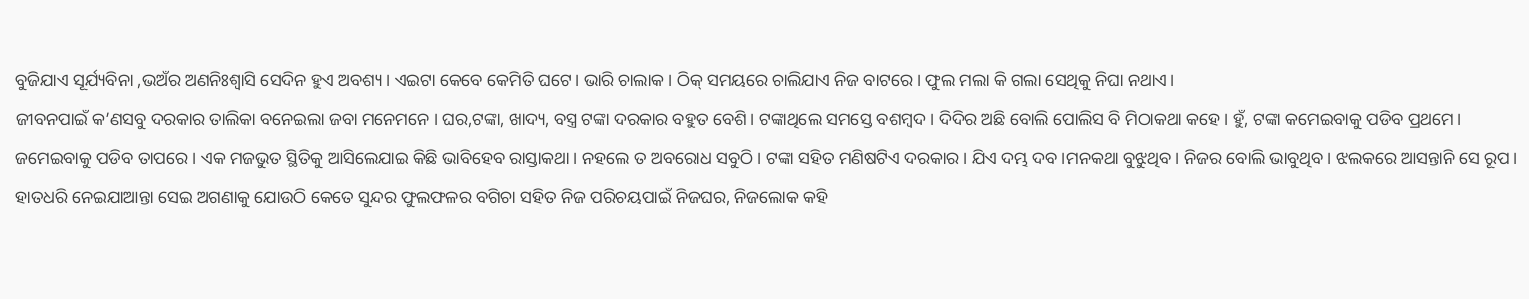ବୁଜିଯାଏ ସୂର୍ଯ୍ୟବିନା ,ଭଅଁର ଅଣନିଃଶ୍ବାସି ସେଦିନ ହୁଏ ଅବଶ୍ୟ। ଏଇଟା କେବେ କେମିତି ଘଟେ। ଭାରି ଚାଲାକ । ଠିକ୍ ସମୟରେ ଚାଲିଯାଏ ନିଜ ବାଟରେ। ଫୁଲ ମଲା କି ଗଲା ସେଥିକୁ ନିଘା ନଥାଏ।
ଜୀବନପାଇଁ କ’ଣସବୁ ଦରକାର ତାଲିକା ବନେଇଲା ଜବା ମନେମନେ । ଘର,ଟଙ୍କା, ଖାଦ୍ୟ, ବସ୍ତ୍ର ଟଙ୍କା ଦରକାର ବହୁତ ବେଶି। ଟଙ୍କାଥିଲେ ସମସ୍ତେ ବଶମ୍ବଦ। ଦିଦିର ଅଛି ବୋଲି ପୋଲିସ ବି ମିଠାକଥା କହେ। ହୁଁ, ଟଙ୍କା କମେଇବାକୁ ପଡିବ ପ୍ରଥମେ। ଜମେଇବାକୁ ପଡିବ ତାପରେ। ଏକ ମଜଭୁତ ସ୍ଥିତିକୁ ଆସିଲେଯାଇ କିଛି ଭାବିହେବ ରାସ୍ତାକଥା। ନହଲେ ତ ଅବରୋଧ ସବୁଠି। ଟଙ୍କା ସହିତ ମଣିଷଟିଏ ଦରକାର। ଯିଏ ଦମ୍ଭ ଦବ।ମନକଥା ବୁଝୁଥିବ। ନିଜର ବୋଲି ଭାବୁଥିବ। ଝଲକରେ ଆସନ୍ତାନି ସେ ରୂପ। ହାତଧରି ନେଇଯାଆନ୍ତା ସେଇ ଅଗଣାକୁ ଯୋଉଠି କେତେ ସୁନ୍ଦର ଫୁଲଫଳର ବଗିଚା ସହିତ ନିଜ ପରିଚୟପାଇଁ ନିଜଘର, ନିଜଲୋକ କହି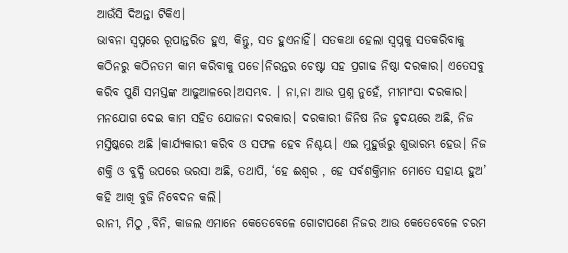ଆଉଁସି ଦିଅନ୍ତା ଟିକିଏ।
ଭାବନା ସ୍ବପ୍ନରେ ରୂପାନ୍ତରିତ ହୁଏ, କିନ୍ତୁ, ସତ ହୁଏନାହିଁ। ସତକଥା ହେଲା ସ୍ବପ୍ନକୁ ସତକରିବାକୁ କଠିନରୁ କଠିନତମ କାମ କରିବାକୁ ପଡେ।ନିରନ୍ତର ଚେଷ୍ଟା ସହ ପ୍ରଗାଢ ନିଷ୍ଠା ଦରକାର। ଏତେସବୁ କରିବ ପୁଣି ସମସ୍ତଙ୍କ ଆଢୁଆଳରେ।ଅସମ୍ଭବ. । ନା,ନା ଆଉ ପ୍ରଶ୍ନ ନୁହେଁ, ମୀମାଂସା ଦରକାର। ମନଯୋଗ ଦେଇ କାମ ସହିତ ଯୋଜନା ଦରକାର। ଦରକାରୀ ଜିନିଷ ନିଜ ହୃଦୟରେ ଅଛି, ନିଜ ମସ୍ତିଷ୍କରେ ଅଛି ।କାର୍ଯ୍ୟକାରୀ କରିବ ଓ ସଫଳ ହେବ ନିଶ୍ଚୟ। ଏଇ ମୁହୁର୍ତ୍ତରୁ ଶୁଭାରମ୍ଭ ହେଉ। ନିଜ ଶକ୍ତି ଓ ବୁଦ୍ଧି ଉପରେ ଭରସା ଅଛି, ତଥାପି, ‘ହେ ଈଶ୍ବର , ହେ ସର୍ବଶକ୍ତିମାନ ମୋତେ ସହାୟ ହୁଅ’ କହି ଆଖି ବୁଜି ନିବେଦନ କଲି।
ରାନୀ, ମିଠୁ ,ବିନି, କାଜଲ ଏମାନେ କେତେବେଳେ ଗୋଟାପଣେ ନିଜର ଆଉ କେତେବେଳେ ଚରମ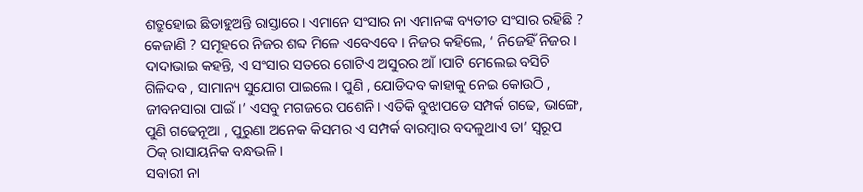ଶତ୍ରୁହୋଇ ଛିଡାହୁଅନ୍ତି ରାସ୍ତାରେ। ଏମାନେ ସଂସାର ନା ଏମାନଙ୍କ ବ୍ୟତୀତ ସଂସାର ରହିଛି ? କେଜାଣି ? ସମୂହରେ ନିଜର ଶବ୍ଦ ମିଳେ ଏବେଏବେ । ନିଜର କହିଲେ, ‘ ନିଜେହିଁ ନିଜର। ଦାଦାଭାଇ କହନ୍ତି, ଏ ସଂସାର ସତରେ ଗୋଟିଏ ଅସୁରର ଆଁ।ପାଟି ମେଲେଇ ବସିଚି ଗିଳିଦବ , ସାମାନ୍ୟ ସୁଯୋଗ ପାଇଲେ। ପୁଣି , ଯୋଡିଦବ କାହାକୁ ନେଇ କୋଉଠି , ଜୀବନସାରା ପାଇଁ।’ ଏସବୁ ମଗଜରେ ପଶେନି। ଏତିକି ବୁଝାପଡେ ସମ୍ପର୍କ ଗଢେ, ଭାଙ୍ଗେ, ପୁଣି ଗଢେନୂଆ , ପୁରୁଣା ଅନେକ କିସମର ଏ ସମ୍ପର୍କ ବାରମ୍ବାର ବଦଳୁଥାଏ ତା’ ସ୍ବରୂପ ଠିକ୍ ରାସାୟନିକ ବନ୍ଧଭଳି।
ସବାରୀ ନା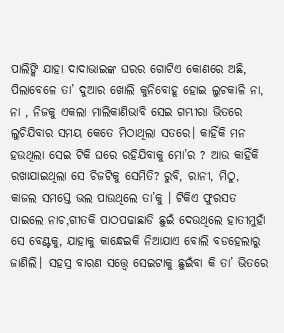ପାଲିଙ୍କି ଯାହା ଦାଦାଭାଇଙ୍କ ଘରର ଗୋଟିଏ କୋଣରେ ଅଛି, ପିଲାବେଳେ ତା’ ଦୁଆର ଖୋଲି କୁନିବୋହୂ ହୋଇ ଲୁଚକାଳି ନା, ନା , ନିଜକୁ ଏକଲା ମାଲିକାଣିଭାବି ସେଇ ଗମ୍ଭୀରା ଭିତରେ ଲୁଚିଯିବାର ସମୟ କେତେ ମିଠାଥିଲା ସତରେ। କାହିଁକି ମନ ହଉଥିଲା ସେଇ ଟିକି ଘରେ ରହିଯିବାକୁ ମୋ’ର ? ଆଉ କାହିଁକି ରଖାଯାଇଥିଲା ସେ ଚିଜଟିକୁ ସେମିତି? ରୁବି, ରାନୀ, ମିଠୁ, କାଜଲ ସମସ୍ତେ ଭଲ ପାଉଥିଲେ ତା’କୁ । ଟିକିଏ ଫୁରସତ ପାଇଲେ ନାଚ,ଗୀତକି ପାଠପଢାଛାଡି ଛୁଇଁ ଦେଉଥିଲେ ହାତୀମୁହାଁ ସେ ବେଣ୍ଟକୁ, ଯାହାକୁ କାନ୍ଧେଇକି ନିଆଯାଏ ବୋଲି ବଡହେଲାରୁ ଜାଣିଲି। ସହସ୍ର ବାରଣ ସତ୍ତ୍ବେ ସେଇଟାକୁ ଛୁଇଁବା କି ତା’ ଭିତରେ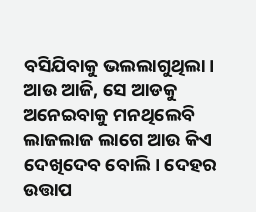ବସିଯିବାକୁ ଭଲଲାଗୁଥିଲା। ଆଉ ଆଜି, ସେ ଆଡକୁ ଅନେଇବାକୁ ମନଥିଲେବି ଲାଜଲାଜ ଲାଗେ ଆଉ କିଏ ଦେଖିଦେବ ବୋଲି। ଦେହର ଉତ୍ତାପ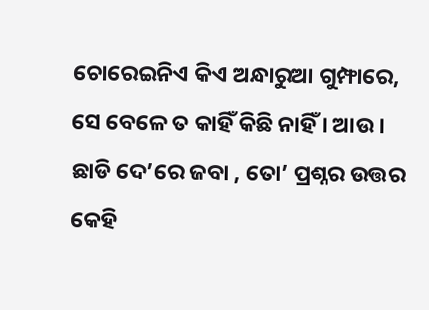ଚୋରେଇନିଏ କିଏ ଅନ୍ଧାରୁଆ ଗୁମ୍ଫାରେ, ସେ ବେଳେ ତ କାହିଁ କିଛି ନାହିଁ । ଆଉ । ଛାଡି ଦେ’ରେ ଜବା , ତୋ’ ପ୍ରଶ୍ନର ଉତ୍ତର କେହି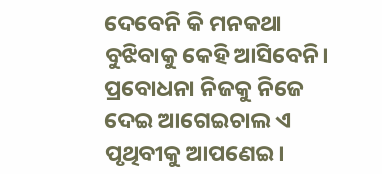ଦେବେନି କି ମନକଥା ବୁଝିବାକୁ କେହି ଆସିବେନି। ପ୍ରବୋଧନା ନିଜକୁ ନିଜେ ଦେଇ ଆଗେଇଚାଲ ଏ ପୃଥିବୀକୁ ଆପଣେଇ।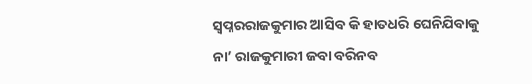ସ୍ବପ୍ନରରାଜକୁମାର ଆସିବ କି ହାତଧରି ଘେନିଯିବାକୁ ନା’ ରାଜକୁମାରୀ ଜବା ବରିନବ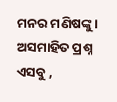ମନର ମଣିଷଙ୍କୁ । ଅସମାହିତ ପ୍ରଶ୍ନ ଏସବୁ ,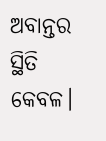ଅବାନ୍ତର ସ୍ଥିତି କେବଳ।